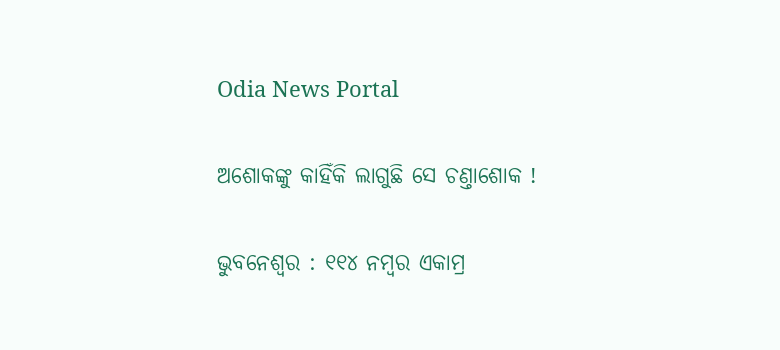Odia News Portal

ଅଶୋକଙ୍କୁ କାହିଁକି ଲାଗୁଛି ସେ ଚଣ୍ତାଶୋକ !

ଭୁବନେଶ୍ବର : ୧୧୪ ନମ୍ବର ଏକାମ୍ର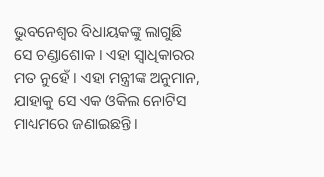ଭୁବନେଶ୍ବର ବିଧାୟକଙ୍କୁ ଲାଗୁଛି ସେ ଚଣ୍ଡାଶୋକ । ଏହା ସ୍ବାଧିକାରର ମତ ନୁହେଁ । ଏହା ମନ୍ତ୍ରୀଙ୍କ ଅନୁମାନ, ଯାହାକୁ ସେ ଏକ ଓକିଲ ନୋଟିସ ମାଧ୍ୟମରେ ଜଣାଇଛନ୍ତି ।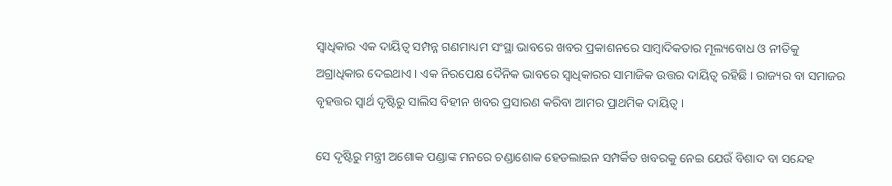ସ୍ବାଧିକାର ଏକ ଦାୟିତ୍ବ ସମ୍ପନ୍ନ ଗଣମାଧ୍ୟମ ସଂସ୍ଥା ଭାବରେ ଖବର ପ୍ରକାଶନରେ ସାମ୍ବାଦିକତାର ମୂଲ୍ୟବୋଧ ଓ ନୀତିକୁ ଅଗ୍ରାଧିକାର ଦେଇଥାଏ । ଏକ ନିରପେକ୍ଷ ଦୈନିକ ଭାବରେ ସ୍ବାଧିକାରର ସାମାଜିକ ଉତ୍ତର ଦାୟିତ୍ବ ରହିଛି । ରାଜ୍ୟର ବା ସମାଜର ବୃହତ୍ତର ସ୍ବାର୍ଥ ଦୃଷ୍ଟିରୁ ସାଲିସ ବିହୀନ ଖବର ପ୍ରସାରଣ କରିବା ଆମର ପ୍ରାଥମିକ ଦାୟିତ୍ବ ।

ସେ ଦୃଷ୍ଟିରୁ ମନ୍ତ୍ରୀ ଅଶୋକ ପଣ୍ଡାଙ୍କ ମନରେ ଚଣ୍ଡାଶୋକ ହେଡଲାଇନ ସମ୍ପର୍କିତ ଖବରକୁ ନେଇ ଯେଉଁ ବିଶାଦ ବା ସନ୍ଦେହ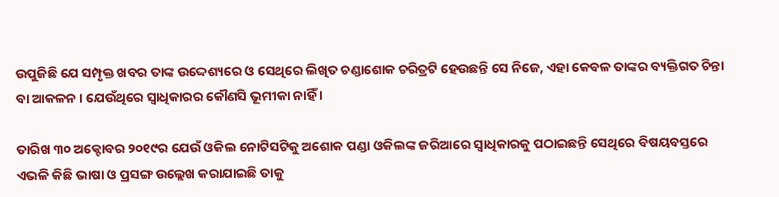ଉପୁଜିଛି ଯେ ସମ୍ପୃକ୍ତ ଖବର ତାଙ୍କ ଉଦ୍ଦେଶ୍ୟରେ ଓ ସେଥିରେ ଲିଖିତ ଚଣ୍ଡାଶୋକ ଚରିତ୍ରଟି ହେଉଛନ୍ତି ସେ ନିଜେ, ଏହା କେବଳ ତାଙ୍କର ବ୍ୟକ୍ତିଗତ ଚିନ୍ତା ବା ଆକଳନ । ଯେଉଁଥିରେ ସ୍ବାଧିକାରର କୌଣସି ଭୂମୀକା ନାହିଁ ।

ତାରିଖ ୩୦ ଅକ୍ଟୋବର ୨୦୧୯ର ଯେଉଁ ଓକିଲ ନୋଟିସଟିକୁ ଅଶୋକ ପଣ୍ଡା ଓକିଲଙ୍କ ଜରିଆରେ ସ୍ବାଧିକାରକୁ ପଠାଇଛନ୍ତି ସେଥିରେ ବିଷୟବସ୍ତରେ ଏଭଳି କିଛି ଭାଷା ଓ ପ୍ରସଙ୍ଗ ଉଲ୍ଲେଖ କରାଯାଇଛି ତାକୁ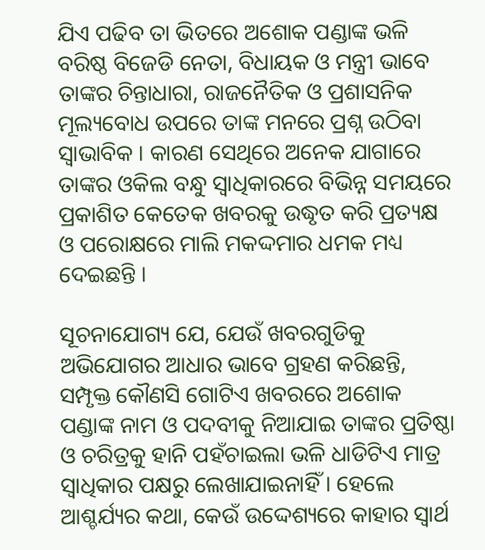ଯିଏ ପଢିବ ତା ଭିତରେ ଅଶୋକ ପଣ୍ଡାଙ୍କ ଭଳି ବରିଷ୍ଠ ବିଜେଡି ନେତା, ବିଧାୟକ ଓ ମନ୍ତ୍ରୀ ଭାବେ ତାଙ୍କର ଚିନ୍ତାଧାରା, ରାଜନୈତିକ ଓ ପ୍ରଶାସନିକ ମୂଲ୍ୟବୋଧ ଉପରେ ତାଙ୍କ ମନରେ ପ୍ରଶ୍ନ ଉଠିବା ସ୍ବାଭାବିକ । କାରଣ ସେଥିରେ ଅନେକ ଯାଗାରେ ତାଙ୍କର ଓକିଲ ବନ୍ଧୁ ସ୍ବାଧିକାରରେ ବିଭିନ୍ନ ସମୟରେ ପ୍ରକାଶିତ କେତେକ ଖବରକୁ ଉଦ୍ଧୃତ କରି ପ୍ରତ୍ୟକ୍ଷ ଓ ପରୋକ୍ଷରେ ମାଲି ମକଦ୍ଦମାର ଧମକ ମଧ୍ୟ ଦେଇଛନ୍ତି ।

ସୂଚନାଯୋଗ୍ୟ ଯେ, ଯେଉଁ ଖବରଗୁଡିକୁ ଅଭିଯୋଗର ଆଧାର ଭାବେ ଗ୍ରହଣ କରିଛନ୍ତି, ସମ୍ପୃକ୍ତ କୌଣସି ଗୋଟିଏ ଖବରରେ ଅଶୋକ ପଣ୍ଡାଙ୍କ ନାମ ଓ ପଦବୀକୁ ନିଆଯାଇ ତାଙ୍କର ପ୍ରତିଷ୍ଠା ଓ ଚରିତ୍ରକୁ ହାନି ପହଁଚାଇଲା ଭଳି ଧାଡିଟିଏ ମାତ୍ର ସ୍ବାଧିକାର ପକ୍ଷରୁ ଲେଖାଯାଇନାହିଁ । ହେଲେ ଆଶ୍ଚର୍ଯ୍ୟର କଥା, କେଉଁ ଉଦ୍ଦେଶ୍ୟରେ କାହାର ସ୍ବାର୍ଥ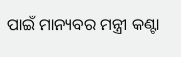ପାଇଁ ମାନ୍ୟବର ମନ୍ତ୍ରୀ କଣ୍ଟା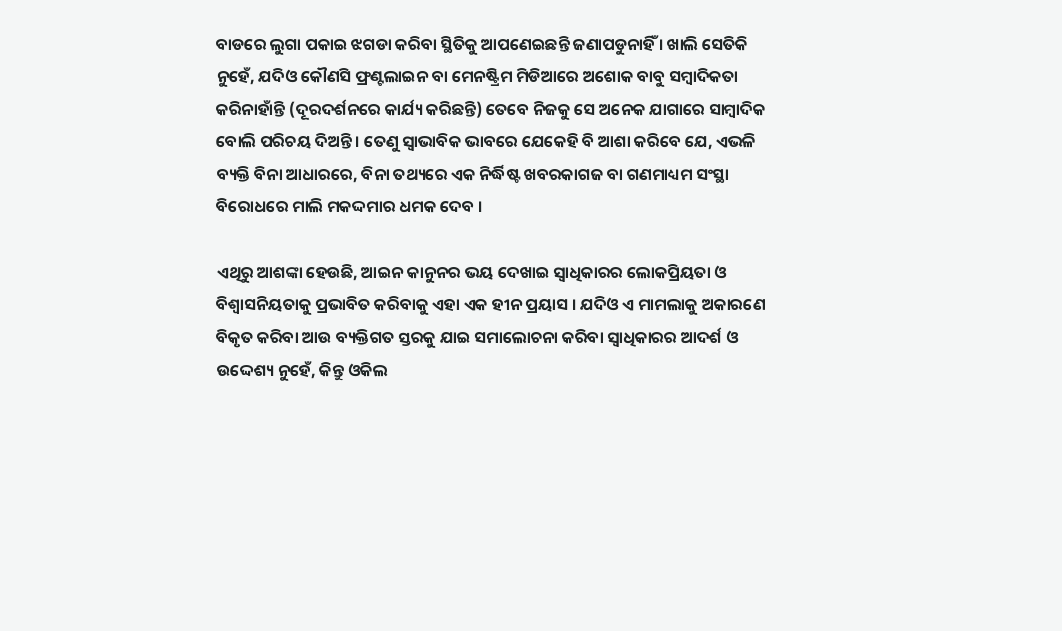ବାଡରେ ଲୁଗା ପକାଇ ଝଗଡା କରିବା ସ୍ଥିତିକୁ ଆପଣେଇଛନ୍ତି ଜଣାପଡୁନାହିଁ । ଖାଲି ସେତିକି ନୁହେଁ, ଯଦିଓ କୌଣସି ଫ୍ରଣ୍ଟଲାଇନ ବା ମେନଷ୍ଟ୍ରିମ ମିଡିଆରେ ଅଶୋକ ବାବୁ ସମ୍ବାଦିକତା କରିନାହାଁନ୍ତି (ଦୂରଦର୍ଶନରେ କାର୍ଯ୍ୟ କରିଛନ୍ତି) ତେବେ ନିଜକୁ ସେ ଅନେକ ଯାଗାରେ ସାମ୍ବାଦିକ ବୋଲି ପରିଚୟ ଦିଅନ୍ତି । ତେଣୁ ସ୍ବାଭାବିକ ଭାବରେ ଯେକେହି ବି ଆଶା କରିବେ ଯେ, ଏଭଳି ବ୍ୟକ୍ତି ବିନା ଆଧାରରେ, ବିନା ତଥ୍ୟରେ ଏକ ନିର୍ଦ୍ଧିଷ୍ଟ ଖବରକାଗଜ ବା ଗଣମାଧ୍ୟମ ସଂସ୍ଥା ବିରୋଧରେ ମାଲି ମକଦ୍ଦମାର ଧମକ ଦେବ ।

ଏଥିରୁ ଆଶଙ୍କା ହେଉଛି, ଆଇନ କାନୁନର ଭୟ ଦେଖାଇ ସ୍ବାଧିକାରର ଲୋକପ୍ରିୟତା ଓ ବିଶ୍ବାସନିୟତାକୁ ପ୍ରଭାବିତ କରିବାକୁ ଏହା ଏକ ହୀନ ପ୍ରୟାସ । ଯଦିଓ ଏ ମାମଲାକୁ ଅକାରଣେ ବିକୃତ କରିବା ଆଉ ବ୍ୟକ୍ତିଗତ ସ୍ତରକୁ ଯାଇ ସମାଲୋଚନା କରିବା ସ୍ବାଧିକାରର ଆଦର୍ଶ ଓ ଉଦ୍ଦେଶ୍ୟ ନୁହେଁ, କିନ୍ତୁ ଓକିଲ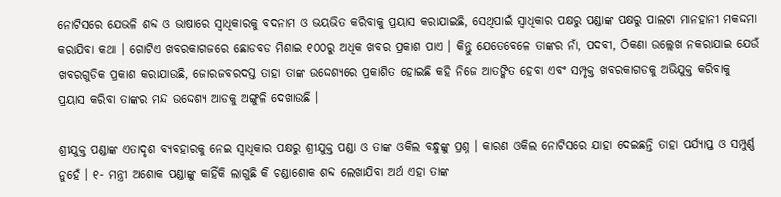ନୋଟିସରେ ଯେଭଳି ଶବ୍ଦ ଓ ଭାଷାରେ ସ୍ବାଧିକାରକୁ ବଦନାମ ଓ ଭୟଭିତ କରିବାକୁ ପ୍ରୟାସ କରାଯାଇଛି, ସେଥିପାଇଁ ସ୍ବାଧିକାର ପକ୍ଷରୁ ପଣ୍ଡାଙ୍କ ପକ୍ଷରୁ ପାଲଟା ମାନହାନୀ ମକଦ୍ଦମା କରାଯିବା କଥା । ଗୋଟିଏ ଖବରକାଗଜରେ ଛୋଡବଡ ମିଶାଇ ୧୦୦ରୁ ଅଧିକ ଖବର ପ୍ରକାଶ ପାଏ । କିନ୍ତୁ ଯେତେବେଳେ ତାଙ୍କର ନାଁ, ପଦବୀ, ଠିକଣା ଉଲ୍ଲେଖ ନକରାଯାଇ ଯେଉଁ ଖବରଗୁଡିକ ପ୍ରକାଶ କରାଯାଉଛି, ଜୋରଜବରଦସ୍ତ ତାହା ତାଙ୍କ ଉଦ୍ଦେଶ୍ୟରେ ପ୍ରକାଶିତ ହୋଇଛି କହି ନିଜେ ଆତଙ୍କିତ ହେବା ଏବଂ ସମ୍ପୃକ୍ତ ଖବରକାଗଡକୁ ଅଭିଯୁକ୍ତ କରିବାକୁ ପ୍ରୟାସ କରିବା ତାଙ୍କର ମନ୍ଦ ଉଦ୍ଦେଶ୍ୟ ଆଡକୁ ଅଙ୍ଗୁଳି ଦେଖାଉଛି ।

ଶ୍ରୀଯୁକ୍ତ ପଣ୍ଡାଙ୍କ ଏତାଦୃଶ ବ୍ୟବହାରକୁ ନେଇ ସ୍ବାଧିକାର ପକ୍ଷରୁ ଶ୍ରୀଯୁକ୍ତ ପଣ୍ଡା ଓ ତାଙ୍କ ଓକିଲ ବନ୍ଧୁଙ୍କୁ ପ୍ରଶ୍ନ । କାରଣ ଓକିଲ ନୋଟିସରେ ଯାହା ଦେଇଛନ୍ତି ତାହା ପର୍ଯ୍ୟାପ୍ତ ଓ ସମ୍ପୁର୍ଣ୍ଣ ନୁହେଁ । ୧- ମନ୍ତ୍ରୀ ଅଶୋକ ପଣ୍ଡାଙ୍କୁ କାହିଁକି ଲାଗୁଛି କି ଚଣ୍ଡାଶୋକ ଶବ୍ଦ ଲେଖାଯିବା ଅର୍ଥ ଏହା ତାଙ୍କ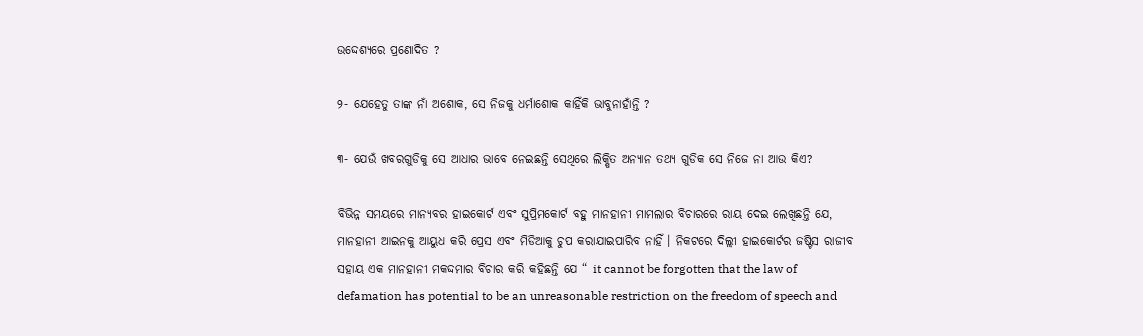ଉଦ୍ଦେଶ୍ୟରେ ପ୍ରଣୋଦିତ ?

୨- ଯେହେତୁ ତାଙ୍କ ନାଁ ଅଶୋକ, ସେ ନିଜକୁ ଧର୍ମାଶୋକ କାହିଁକି ଭାବୁନାହାଁନ୍ତି ?

୩- ଯେଉଁ ଖବରଗୁଡିକୁ ସେ ଆଧାର ଭାବେ ନେଇଛନ୍ତି ସେଥିରେ ଲିକ୍ଷିତ ଅନ୍ୟାନ ତଥ୍ୟ ଗୁଡିକ ସେ ନିଜେ ନା ଆଉ କିଏ?

ବିଭିନ୍ନ ସମୟରେ ମାନ୍ୟବର ହାଇକୋର୍ଟ ଏବଂ ସୁପ୍ରିମକୋର୍ଟ ବହୁ ମାନହାନୀ ମାମଲାର ବିଚାରରେ ରାୟ ଦେଇ ଲେଖିଛନ୍ତି ଯେ, ମାନହାନୀ ଆଇନକୁ ଆୟୁଧ କରି ପ୍ରେସ ଏବଂ ମିଡିଆକୁ ଚୁପ କରାଯାଇପାରିବ ନାହିଁ । ନିକଟରେ ଦିଲ୍ଲୀ ହାଇକୋର୍ଟର ଜଷ୍ଟିସ ରାଜୀବ ସହାୟ ଏକ ମାନହାନୀ ମକଦ୍ଦମାର ବିଚାର କରି କହିଛନ୍ତି ଯେ “ it cannot be forgotten that the law of defamation has potential to be an unreasonable restriction on the freedom of speech and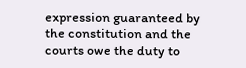expression guaranteed by the constitution and the courts owe the duty to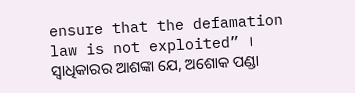ensure that the defamation law is not exploited” । ସ୍ବାଧିକାରର ଆଶଙ୍କା ଯେ, ଅଶୋକ ପଣ୍ଡା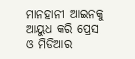ମାନହାନୀ ଆଇନକୁ ଆୟୁଧ କରି ପ୍ରେସ ଓ ମିଡିଆର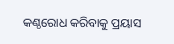କଣ୍ଠରୋଧ କରିବାକୁ ପ୍ରୟାସ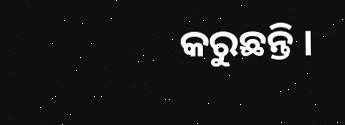କରୁଛନ୍ତି ।